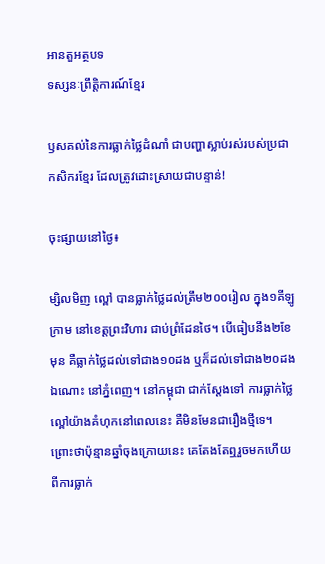អានតួអត្ថបទ
ទស្សនៈព្រឹត្តិការណ៍ខ្មែរ

ឫសគល់នៃការធ្លាក់ថ្លៃដំណាំ ជាបញ្ហាស្លាប់រស់របស់ប្រជាកសិករខ្មែរ ដែលត្រូវដោះស្រាយជាបន្ទាន់!

ចុះផ្សាយនៅថ្ងៃ៖

ម្សិលមិញ ល្ពៅ បានធ្លាក់ថ្លៃដល់ត្រឹម២០០រៀល ក្នុង១គីឡូក្រាម នៅខេត្តព្រះវិហារ ជាប់ព្រំដែនថៃ។ បើធៀបនឹង២ខែមុន គឺធ្លាក់ថ្លៃដល់ទៅជាង១០ដង ឬក៏ដល់ទៅជាង២០ដងឯណោះ នៅភ្នំពេញ។ នៅកម្ពុជា ជាក់ស្តែងទៅ ការធ្លាក់ថ្លៃល្ពៅយ៉ាងគំហុកនៅពេលនេះ គឺមិនមែនជារឿងថ្មីទេ។ ព្រោះថាប៉ុន្មានឆ្នាំចុងក្រោយនេះ គេតែងតែឮរួចមកហើយពីការធ្លាក់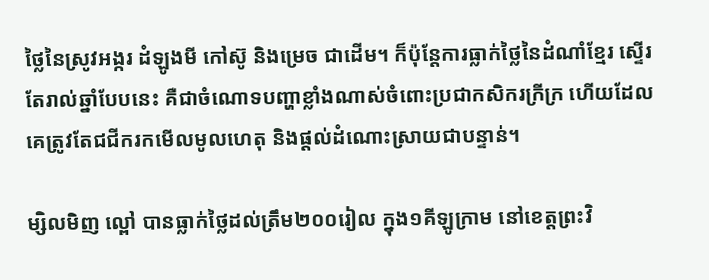ថ្លៃនៃស្រូវអង្ករ ដំឡូងមី កៅស៊ូ និងម្រេច ជាដើម។ ក៏ប៉ុន្តែការធ្លាក់ថ្លៃនៃដំណាំខ្មែរ ស្ទើរតែរាល់ឆ្នាំបែបនេះ គឺជាចំណោទបញ្ហាខ្លាំងណាស់ចំពោះប្រជាកសិករក្រីក្រ ហើយដែលគេត្រូវតែជជីករកមើលមូលហេតុ និងផ្តល់ដំណោះស្រាយជាបន្ទាន់។

ម្សិលមិញ ល្ពៅ បានធ្លាក់ថ្លៃដល់ត្រឹម២០០រៀល ក្នុង១គីឡូក្រាម នៅខេត្តព្រះវិ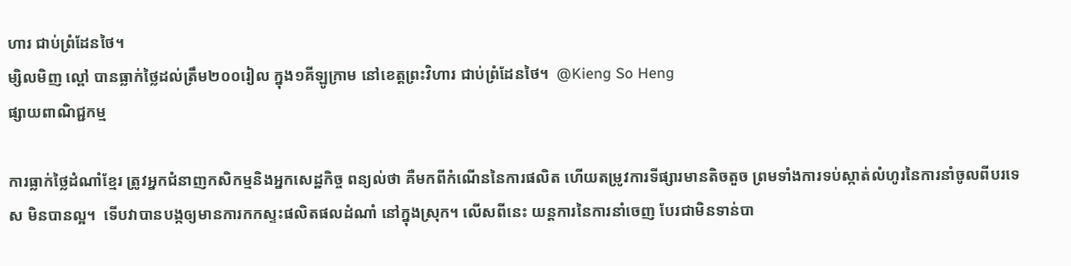ហារ ជាប់ព្រំដែនថៃ។
ម្សិលមិញ ល្ពៅ បានធ្លាក់ថ្លៃដល់ត្រឹម២០០រៀល ក្នុង១គីឡូក្រាម នៅខេត្តព្រះវិហារ ជាប់ព្រំដែនថៃ។  @Kieng So Heng
ផ្សាយពាណិជ្ជកម្ម

ការធ្លាក់ថ្លៃដំណាំខ្មែរ ត្រូវអ្នកជំនាញកសិកម្មនិងអ្នកសេដ្ឋកិច្ច ពន្យល់ថា គឺមកពីកំណើននៃការផលិត ហើយតម្រូវការទីផ្សារមានតិចតួច ព្រមទាំងការទប់ស្កាត់លំហូរនៃការនាំចូលពីបរទេស មិនបានល្អ។  ទើបវាបានបង្កឲ្យមានការកកស្ទះផលិតផលដំណាំ នៅក្នុងស្រុក។ លើសពីនេះ យន្តការនៃការនាំចេញ បែរជាមិនទាន់បា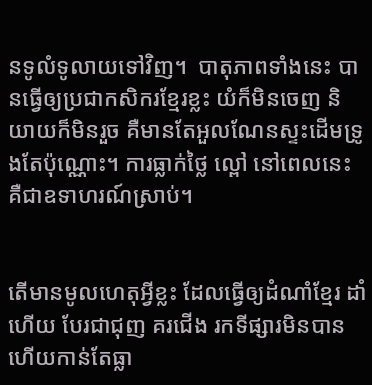នទូលំទូលាយទៅវិញ។  បាតុភាពទាំងនេះ បានធ្វើឲ្យប្រជាកសិករខ្មែរខ្លះ យំក៏មិនចេញ និយាយក៏មិនរួច គឺមានតែអួលណែនស្ទះដើមទ្រូងតែប៉ុណ្ណោះ។ ការធ្លាក់ថ្លៃ ល្ពៅ នៅពេលនេះ គឺជាឧទាហរណ៍ស្រាប់។


តើមានមូលហេតុអ្វីខ្លះ ដែលធ្វើឲ្យដំណាំខ្មែរ ដាំហើយ បែរជាជុញ គរជើង រកទីផ្សារមិនបាន ហើយកាន់តែធ្លា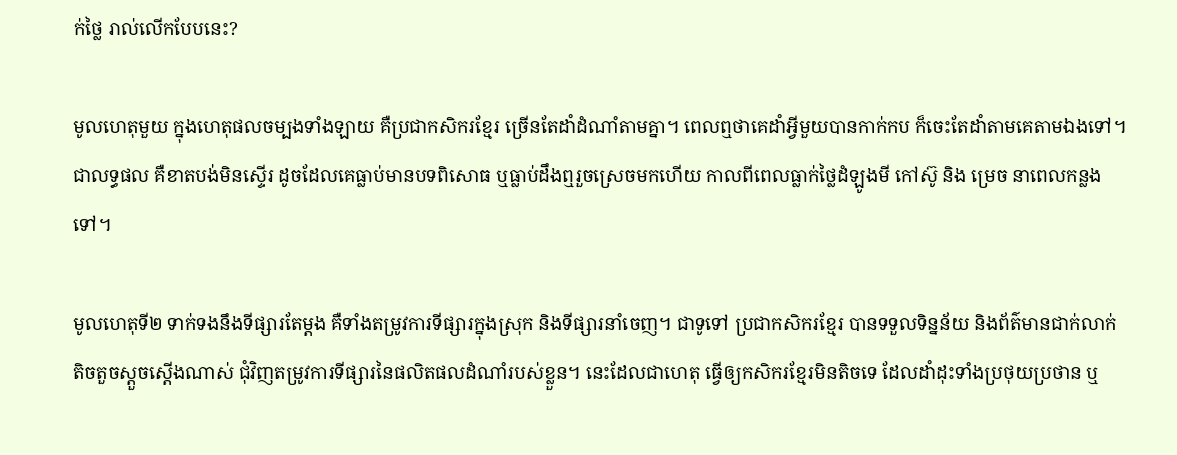ក់ថ្លៃ រាល់លើកបែបនេះ?

មូលហេតុមួយ ក្នុងហេតុផលចម្បងទាំងឡាយ គឺប្រជាកសិករខ្មែរ ច្រើនតែដាំដំណាំតាមគ្នា។ ពេលឮថាគេដាំអ្វីមួយបានកាក់កប ក៏ចេះតែដាំតាមគេតាមឯងទៅ។ ជាលទ្ធផល គឺខាតបង់មិនស្ទើរ ដូចដែលគេធ្លាប់មានបទពិសោធ ឬធ្លាប់ដឹងឮរួចស្រេចមកហើយ កាលពីពេលធ្លាក់ថ្លៃដំឡូងមី កៅស៊ូ និង ម្រេច នាពេលកន្លងទៅ។

មូលហេតុទី២ ទាក់ទងនឹងទីផ្សារតែម្តង គឺទាំងតម្រូវការទីផ្សារក្នុងស្រុក និងទីផ្សារនាំចេញ។ ជាទូទៅ ប្រជាកសិករខ្មែរ បានទទួលទិន្នន័យ និងព័ត៌មានជាក់លាក់ តិចតួចស្តួចស្តើងណាស់ ជុំវិញតម្រូវការទីផ្សារនៃផលិតផលដំណាំរបស់ខ្លួន។ នេះដែលជាហេតុ ធ្វើឲ្យកសិករខ្មែរមិនតិចទេ ដែលដាំដុះទាំងប្រថុយប្រថាន ឬ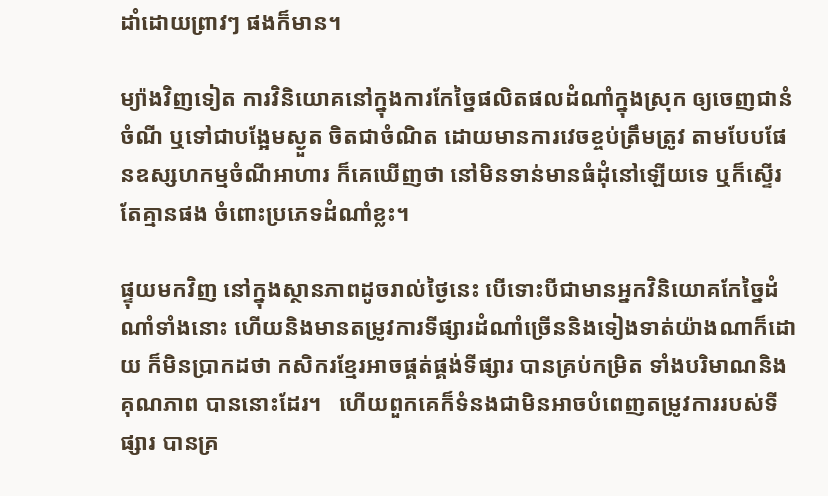ដាំដោយព្រាវៗ ផងក៏មាន។

ម្យ៉ាងវិញទៀត ការវិនិយោគនៅក្នុងការកែច្នៃផលិតផលដំណាំក្នុងស្រុក ឲ្យចេញជានំចំណី ឬទៅជាបង្អែមស្ងួត ចិតជាចំណិត ដោយមានការវេចខ្ចប់ត្រឹមត្រូវ តាមបែបផែនឧស្សហកម្មចំណីអាហារ ក៏គេឃើញថា នៅមិនទាន់មានធំដុំនៅឡើយទេ ឬក៏ស្ទើរតែគ្មានផង ចំពោះប្រភេទដំណាំខ្លះ។

ផ្ទុយមកវិញ នៅក្នុងស្ថានភាពដូចរាល់ថ្ងៃនេះ បើទោះបីជាមានអ្នកវិនិយោគកែច្នៃដំណាំទាំងនោះ ហើយនិងមានតម្រូវការទីផ្សារដំណាំច្រើននិងទៀងទាត់យ៉ាងណាក៏ដោយ ក៏មិនប្រាកដថា កសិករខ្មែរអាចផ្គត់ផ្គង់ទីផ្សារ បានគ្រប់កម្រិត ទាំងបរិមាណនិងគុណភាព បាននោះដែរ។   ហើយពួកគេក៏ទំនងជាមិនអាចបំពេញតម្រូវការរបស់ទីផ្សារ បានគ្រ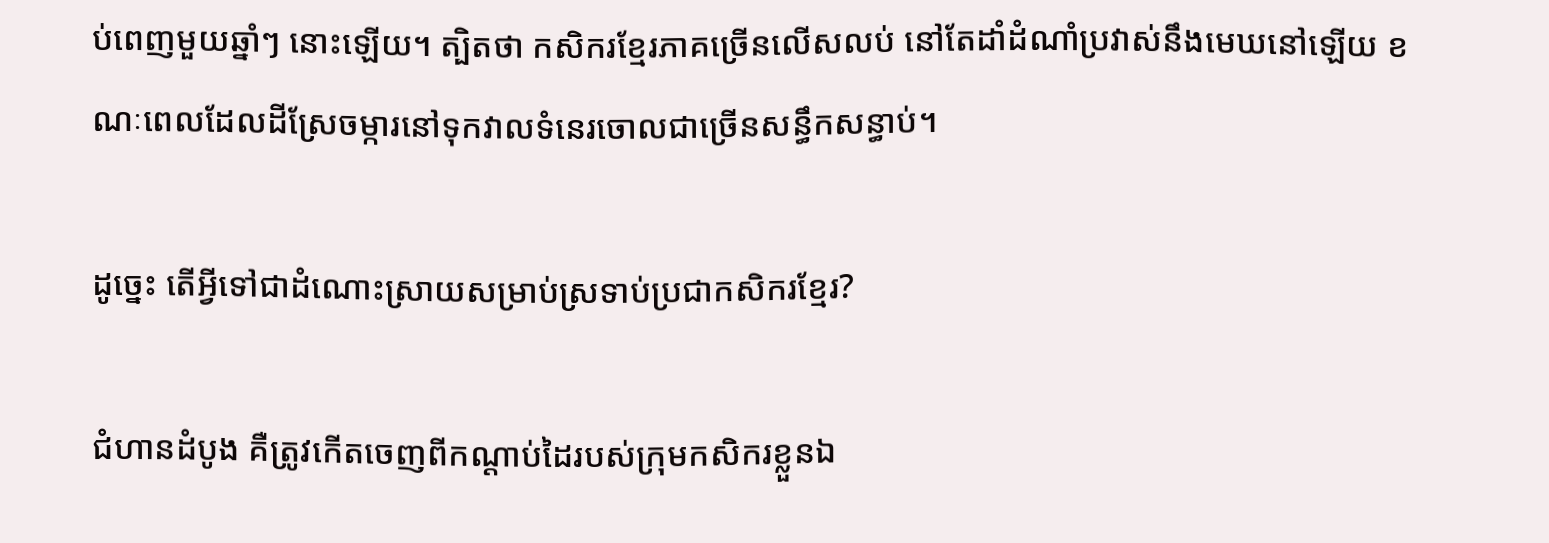ប់ពេញមួយឆ្នាំៗ នោះឡើយ។ ត្បិតថា កសិករខ្មែរភាគច្រើនលើសលប់ នៅតែដាំដំណាំប្រវាស់នឹងមេឃនៅឡើយ ខណៈពេលដែលដីស្រែចម្ការនៅទុកវាលទំនេរចោលជាច្រើនសន្ធឹកសន្ធាប់។

ដូច្នេះ តើអ្វីទៅជាដំណោះស្រាយសម្រាប់ស្រទាប់ប្រជាកសិករខ្មែរ?

ជំហានដំបូង គឺត្រូវកើតចេញពីកណ្តាប់ដៃរបស់ក្រុមកសិករខ្លួនឯ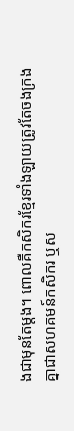ងជាមុនតែម្តង។ ពោលគឺកសិករខ្មែរទាំងឡាយត្រូវតែចងក្រងគ្នាជាសហគមន៍កសិករ ឬស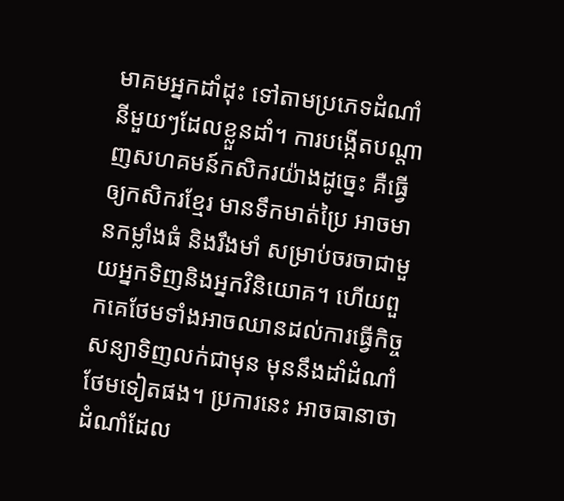មាគមអ្នកដាំដុះ ទៅតាមប្រភេទដំណាំនីមួយៗដែលខ្លួនដាំ។ ការបង្កើតបណ្តាញសហគមន៍កសិករយ៉ាងដូច្នេះ គឺធ្វើឲ្យកសិករខ្មែរ មានទឹកមាត់ប្រៃ អាចមានកម្លាំងធំ និងរឹងមាំ សម្រាប់ចរចាជាមួយអ្នកទិញនិងអ្នកវិនិយោគ។ ហើយពួកគេថែមទាំងអាចឈានដល់ការធ្វើកិច្ចសន្យាទិញលក់ជាមុន មុននឹងដាំដំណាំថែមទៀតផង។ ប្រការនេះ អាចធានាថា ដំណាំដែល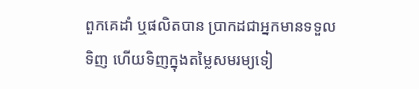ពួកគេដាំ ឬផលិតបាន ប្រាកដជាអ្នកមានទទួលទិញ ហើយទិញក្នុងតម្លៃសមរម្យទៀ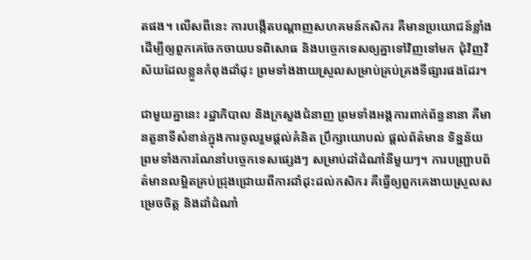តផង។ លើសពីនេះ ការបង្កើតបណ្តាញសហគមន៍កសិករ គឺមានប្រយោជន៍ខ្លាំងដើម្បីឲ្យពួកគេចែកចាយបទពិសោធ និងបច្ចេកទេសឲ្យគ្នាទៅវិញទៅមក ជុំវិញវិស័យដែលខ្លួនកំពុងដាំដុះ ព្រមទាំងងាយស្រួលសម្រាប់គ្រប់គ្រងទីផ្សារផងដែរ។

ជាមួយគ្នានេះ រដ្ឋាភិបាល និងក្រសួងជំនាញ ព្រមទាំងអង្គការពាក់ព័ន្ធនានា គឺមានតួនាទីសំខាន់ក្នុងការចូលរួមផ្តល់គំនិត ប្រឹក្សាយោបល់ ផ្តល់ព័ត៌មាន ទិន្នន័យ ព្រមទាំងការណែនាំបច្ចេកទេសផ្សេងៗ សម្រាប់ដាំដំណាំនីមួយៗ។ ការបញ្ជ្រាបព័ត៌មានលម្អិតគ្រប់ជ្រុងជ្រោយពីការដាំដុះដល់កសិករ គឺធ្វើឲ្យពួកគេងាយស្រួលសម្រេចចិត្ត និងដាំដំណាំ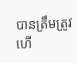បានត្រឹមត្រូវ ហើ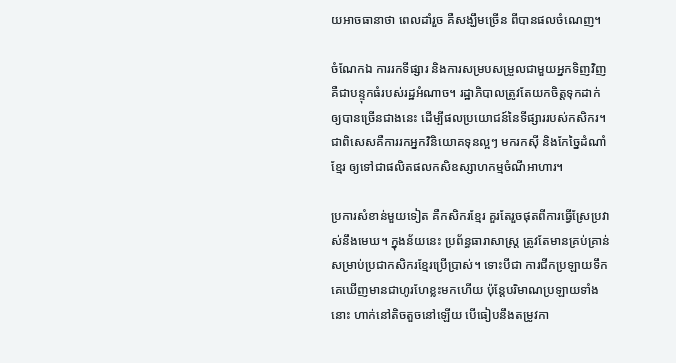យអាចធានាថា ពេលដាំរួច គឺសង្ឃឹមច្រើន ពីបានផលចំណេញ។

ចំណែកឯ ការរកទីផ្សារ និងការសម្របសម្រួលជាមួយអ្នកទិញវិញ គឺជាបន្ទុកធំរបស់រដ្ឋអំណាច។ រដ្ឋាភិបាលត្រូវតែយកចិត្តទុកដាក់ឲ្យបានច្រើនជាងនេះ ដើម្បីផលប្រយោជន៍នៃទីផ្សាររបស់កសិករ។ ជាពិសេសគឺការរកអ្នកវិនិយោគទុនល្អៗ មករកស៊ី និងកែច្នៃដំណាំខ្មែរ ឲ្យទៅជាផលិតផលកសិឧស្សាហកម្មចំណីអាហារ។

ប្រការសំខាន់មួយទៀត គឺកសិករខ្មែរ គួរតែរួចផុតពីការធ្វើស្រែប្រវាស់នឹងមេឃ។ ក្នុងន័យនេះ ប្រព័ន្ធធារាសាស្ត្រ ត្រូវតែមានគ្រប់គ្រាន់សម្រាប់ប្រជាកសិករខ្មែរប្រើប្រាស់។ ទោះបីជា ការជីកប្រឡាយទឹក គេឃើញមានជាហូរហែខ្លះមកហើយ ប៉ុន្តែបរិមាណប្រឡាយទាំងនោះ ហាក់នៅតិចតួចនៅឡើយ បើធៀបនឹងតម្រូវកា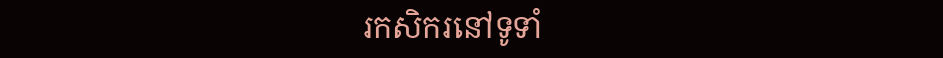រកសិករនៅទូទាំ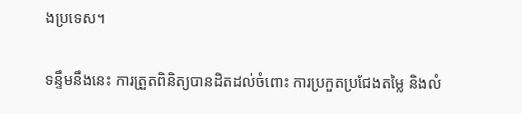ងប្រទេស។

ទន្ទឹមនឹងនេះ ការត្រួតពិនិត្យបានដិតដល់ចំពោះ ការប្រកួតប្រជែងតម្លៃ និងលំ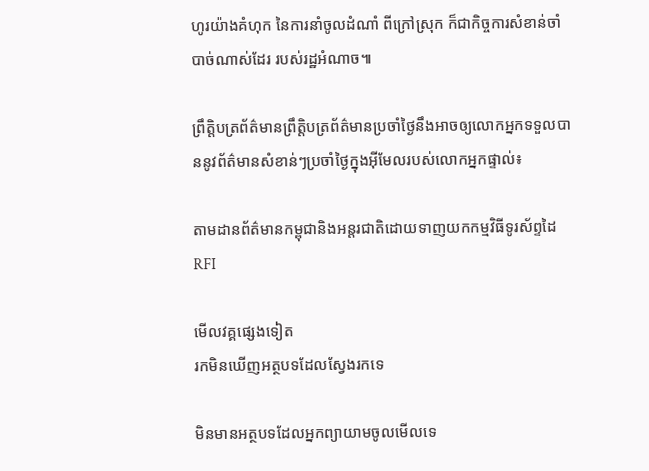ហូរយ៉ាងគំហុក នៃការនាំចូលដំណាំ ពីក្រៅស្រុក ក៏ជាកិច្ចការសំខាន់ចាំបាច់ណាស់ដែរ របស់រដ្ឋអំណាច៕

ព្រឹត្តិបត្រព័ត៌មានព្រឹត្តិបត្រព័ត៌មានប្រចាំថ្ងៃនឹងអាចឲ្យលោកអ្នកទទួលបាននូវព័ត៌មានសំខាន់ៗប្រចាំថ្ងៃក្នុងអ៊ីមែលរបស់លោកអ្នកផ្ទាល់៖

តាមដានព័ត៌មានកម្ពុជានិងអន្តរជាតិដោយទាញយកកម្មវិធីទូរស័ព្ទដៃ RFI

មើលវគ្គផ្សេងទៀត
រកមិនឃើញអត្ថបទដែលស្វែងរកទេ

មិនមានអត្ថបទដែលអ្នកព្យាយាមចូលមើលទេ